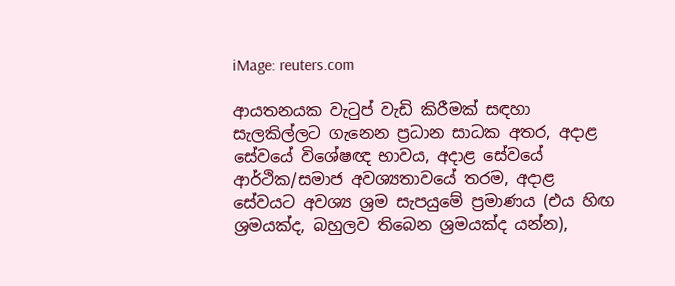iMage: reuters.com

ආයතනයක වැටුප් වැඩි කිරීමක් සඳහා සැලකිල්ලට ගැනෙන ප්‍රධාන සාධක අතර, අදාළ සේවයේ විශේෂඥ භාවය, අදාළ සේවයේ ආර්ථික/සමාජ අවශ්‍යතාවයේ තරම, අදාළ සේවයට අවශ්‍ය ශ්‍රම සැපයුමේ ප්‍රමාණය (එය හිඟ ශ්‍රමයක්ද, බහුලව තිබෙන ශ්‍රමයක්ද යන්න),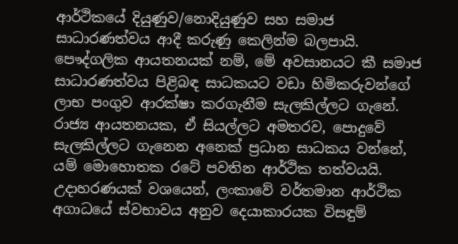ආර්ථිකයේ දියුණුව/නොදියුණුව සහ සමාජ සාධාරණත්වය ආදී කරුණු කෙලින්ම බලපායි. පෞද්ගලික ආයතනයක් නම්, මේ අවසානයට කී සමාජ සාධාරණත්වය පිළිබඳ සාධකයට වඩා හිමිකරුවන්ගේ ලාභ පංගුව ආරක්ෂා කරගැනීම සැලකිල්ලට ගැනේ. රාජ්‍ය ආයතනයක, ඒ සියල්ලට අමතරව, පොදුවේ සැලකිල්ලට ගැනෙන අනෙක් ප්‍රධාන සාධකය වන්නේ, යම් මොහොතක රටේ පවතින ආර්ථික තත්වයයි. උදාහරණයක් වශයෙන්, ලංකාවේ වර්තමාන ආර්ථික අගාධයේ ස්වභාවය අනුව දෙයාකාරයක විසඳුම්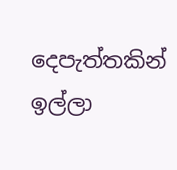දෙපැත්තකින් ඉල්ලා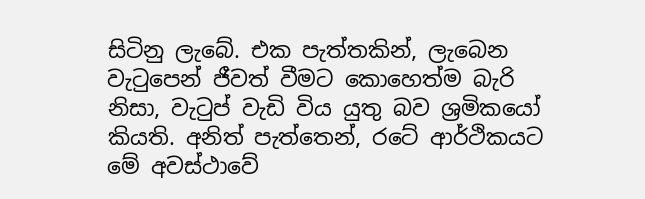සිටිනු ලැබේ. එක පැත්තකින්, ලැබෙන වැටුපෙන් ජීවත් වීමට කොහෙත්ම බැරි නිසා, වැටුප් වැඩි විය යුතු බව ශ්‍රමිකයෝ කියති. අනිත් පැත්තෙන්, රටේ ආර්ථිකයට මේ අවස්ථාවේ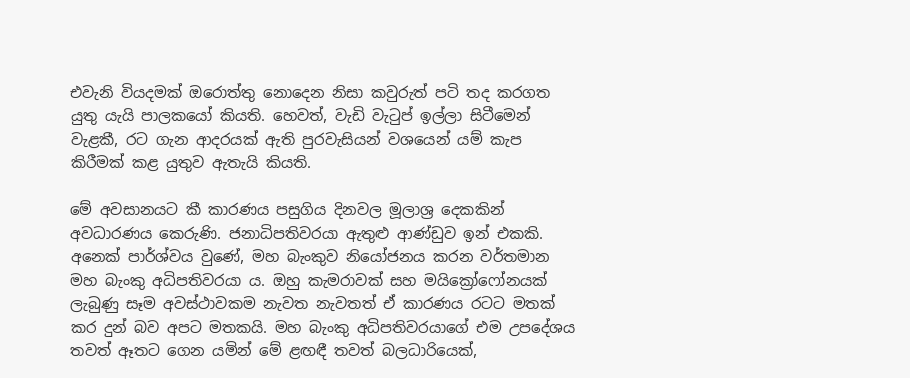එවැනි වියදමක් ඔරොත්තු නොදෙන නිසා කවුරුත් පටි තද කරගත යුතු යැයි පාලකයෝ කියති. හෙවත්, වැඩි වැටුප් ඉල්ලා සිටීමෙන් වැළකී, රට ගැන ආදරයක් ඇති පුරවැසියන් වශයෙන් යම් කැප කිරීමක් කළ යුතුව ඇතැයි කියති.

මේ අවසානයට කී කාරණය පසුගිය දිනවල මූලාශ්‍ර දෙකකින් අවධාරණය කෙරුණි. ජනාධිපතිවරයා ඇතුළු ආණ්ඩුව ඉන් එකකි. අනෙක් පාර්ශ්වය වුණේ, මහ බැංකුව නියෝජනය කරන වර්තමාන මහ බැංකු අධිපතිවරයා ය. ඔහු කැමරාවක් සහ මයික්‍රෝෆෝනයක් ලැබුණු සෑම අවස්ථාවකම නැවත නැවතත් ඒ කාරණය රටට මතක් කර දුන් බව අපට මතකයි. මහ බැංකු අධිපතිවරයාගේ එම උපදේශය තවත් ඈතට ගෙන යමින් මේ ළඟඳී තවත් බලධාරියෙක්,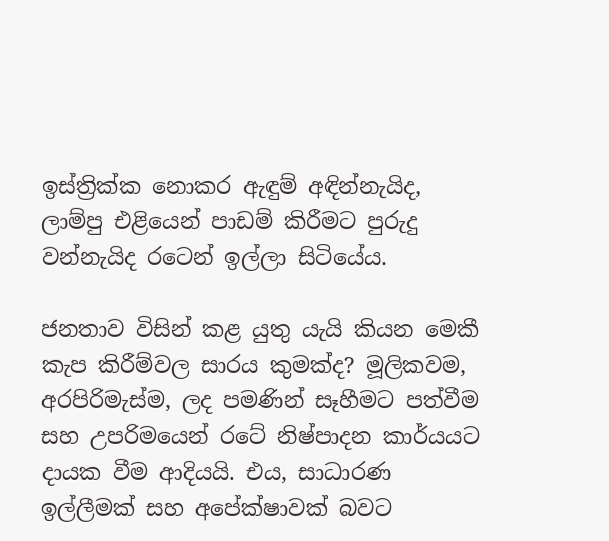ඉස්ත්‍රික්ක නොකර ඇඳුම් අඳින්නැයිද, ලාම්පු එළියෙන් පාඩම් කිරීමට පුරුදු වන්නැයිද රටෙන් ඉල්ලා සිටියේය.

ජනතාව විසින් කළ යුතු යැයි කියන මෙකී කැප කිරීම්වල සාරය කුමක්ද? මූලිකවම, අරපිරිමැස්ම, ලද පමණින් සෑහීමට පත්වීම සහ උපරිමයෙන් රටේ නිෂ්පාදන කාර්යයට දායක වීම ආදියයි. එය, සාධාරණ ඉල්ලීමක් සහ අපේක්ෂාවක් බවට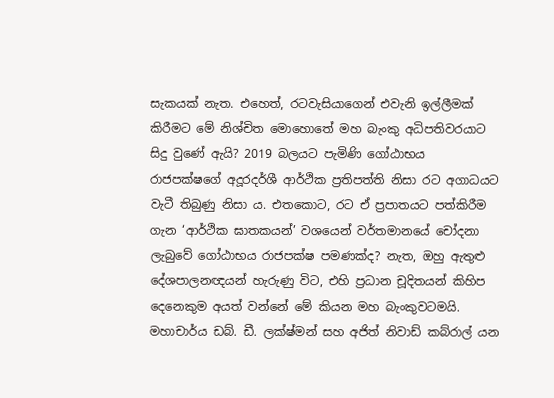සැකයක් නැත. එහෙත්, රටවැසියාගෙන් එවැනි ඉල්ලීමක් කිරීමට මේ නිශ්චිත මොහොතේ මහ බැංකු අධිපතිවරයාට සිදු වුණේ ඇයි? 2019 බලයට පැමිණි ගෝඨාභය රාජපක්ෂගේ අදූරදර්ශී ආර්ථික ප්‍රතිපත්ති නිසා රට අගාධයට වැටී තිබුණු නිසා ය. එතකොට, රට ඒ ප්‍රපාතයට පත්කිරීම ගැන ‘ආර්ථික ඝාතකයන්’ වශයෙන් වර්තමානයේ චෝදනා ලැබුවේ ගෝඨාභය රාජපක්ෂ පමණක්ද? නැත, ඔහු ඇතුළු දේශපාලනඥයන් හැරුණු විට, එහි ප්‍රධාන චූදිතයන් කිහිප දෙනෙකුම අයත් වන්නේ මේ කියන මහ බැංකුවටමයි. මහාචාර්ය ඩබ්. ඩී. ලක්ෂ්මන් සහ අජිත් නිවාඩ් කබ්රාල් යන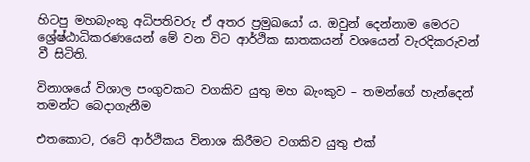හිටපු මහබැංකු අධිපතිවරු ඒ අතර ප්‍රමුඛයෝ ය. ඔවුන් දෙන්නාම මෙරට ශ්‍රේෂ්ඨාධිකරණයෙන් මේ වන විට ආර්ථික ඝාතකයන් වශයෙන් වැරදිකරුවන් වී සිටිති.

විනාශයේ විශාල පංගුවකට වගකිව යුතු මහ බැංකුව – තමන්ගේ හැන්දෙන් තමන්ට බෙදාගැනීම

එතකොට, රටේ ආර්ථිකය විනාශ කිරීමට වගකිව යුතු එක්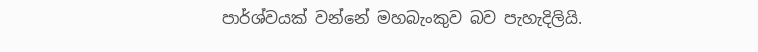පාර්ශ්වයක් වන්නේ මහබැංකුව බව පැහැදිලියි.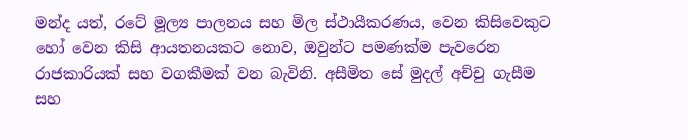මන්ද යත්, රටේ මූල්‍ය පාලනය සහ මිල ස්ථායීකරණය, වෙන කිසිවෙකුට හෝ වෙන කිසි ආයතනයකට නොව, ඔවුන්ට පමණක්ම පැවරෙන රාජකාරියක් සහ වගකීමක් වන බැවිනි. අසීමිත සේ මුදල් අච්චු ගැසීම සහ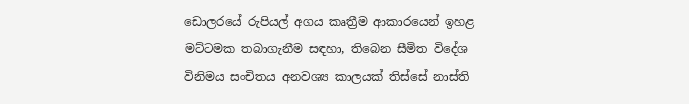ඩොලරයේ රුපියල් අගය කෘත්‍රීම ආකාරයෙන් ඉහළ මට්ටමක තබාගැනීම සඳහා, තිබෙන සීමිත විදේශ විනිමය සංචිතය අනවශ්‍ය කාලයක් තිස්සේ නාස්ති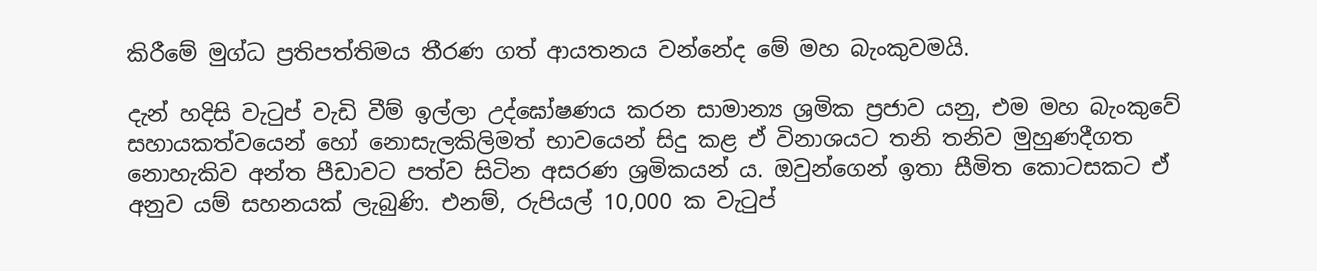කිරීමේ මුග්ධ ප්‍රතිපත්තිමය තීරණ ගත් ආයතනය වන්නේද මේ මහ බැංකුවමයි.

දැන් හදිසි වැටුප් වැඩි වීම් ඉල්ලා උද්ඝෝෂණය කරන සාමාන්‍ය ශ්‍රමික ප්‍රජාව යනු, එම මහ බැංකුවේ සහායකත්වයෙන් හෝ නොසැලකිලිමත් භාවයෙන් සිදු කළ ඒ විනාශයට තනි තනිව මුහුණදීගත නොහැකිව අන්ත පීඩාවට පත්ව සිටින අසරණ ශ්‍රමිකයන් ය. ඔවුන්ගෙන් ඉතා සීමිත කොටසකට ඒ අනුව යම් සහනයක් ලැබුණි. එනම්, රුපියල් 10,000 ක වැටුප්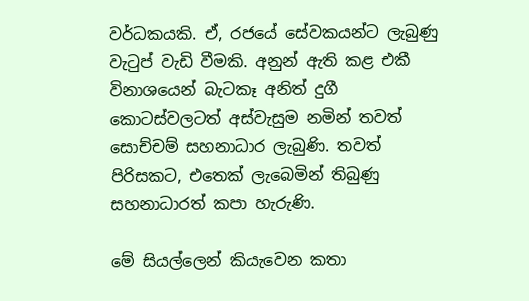වර්ධකයකි. ඒ, රජයේ සේවකයන්ට ලැබුණු වැටුප් වැඩි වීමකි. අනුන් ඇති කළ එකී විනාශයෙන් බැටකෑ අනිත් දුගී කොටස්වලටත් අස්වැසුම නමින් තවත් සොච්චම් සහනාධාර ලැබුණි. තවත් පිරිසකට, එතෙක් ලැබෙමින් තිබුණු සහනාධාරත් කපා හැරුණි.

මේ සියල්ලෙන් කියැවෙන කතා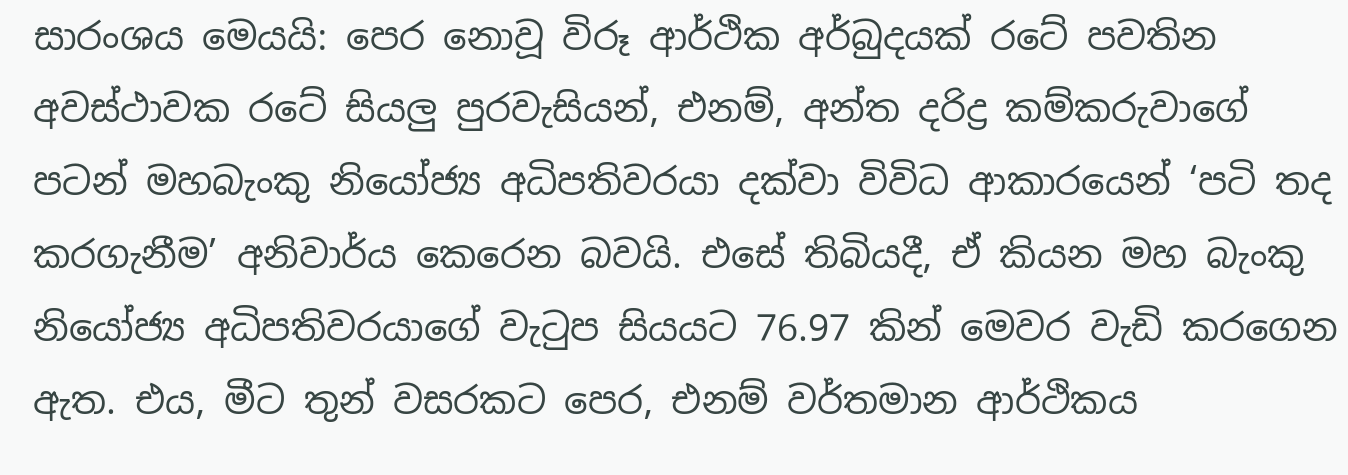සාරංශය මෙයයි: පෙර නොවූ විරූ ආර්ථික අර්බුදයක් රටේ පවතින අවස්ථාවක රටේ සියලු පුරවැසියන්, එනම්, අන්ත දරිද්‍ර කම්කරුවාගේ පටන් මහබැංකු නියෝජ්‍ය අධිපතිවරයා දක්වා විවිධ ආකාරයෙන් ‘පටි තද කරගැනීම’ අනිවාර්ය කෙරෙන බවයි. එසේ තිබියදී, ඒ කියන මහ බැංකු නියෝජ්‍ය අධිපතිවරයාගේ වැටුප සියයට 76.97 කින් මෙවර වැඩි කරගෙන ඇත. එය, මීට තුන් වසරකට පෙර, එනම් වර්තමාන ආර්ථිකය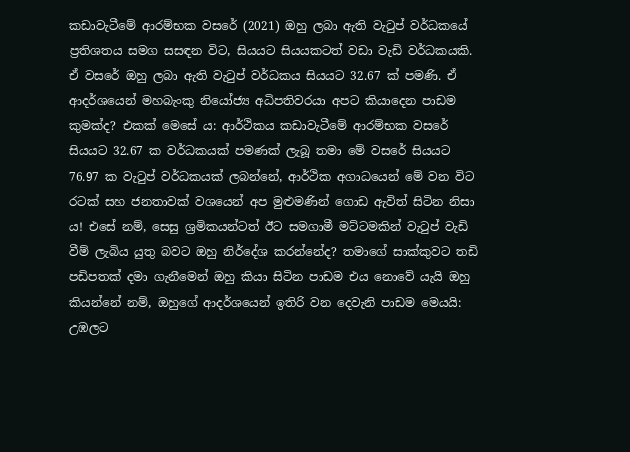කඩාවැටීමේ ආරම්භක වසරේ (2021) ඔහු ලබා ඇති වැටුප් වර්ධකයේ ප්‍රතිශතය සමග සසඳන විට, සියයට සියයකටත් වඩා වැඩි වර්ධකයකි. ඒ වසරේ ඔහු ලබා ඇති වැටුප් වර්ධකය සියයට 32.67 ක් පමණි. ඒ ආදර්ශයෙන් මහබැංකු නියෝජ්‍ය අධිපතිවරයා අපට කියාදෙන පාඩම කුමක්ද? එකක් මෙසේ ය: ආර්ථිකය කඩාවැටීමේ ආරම්භක වසරේ සියයට 32.67 ක වර්ධකයක් පමණක් ලැබූ තමා මේ වසරේ සියයට 76.97 ක වැටුප් වර්ධකයක් ලබන්නේ, ආර්ථික අගාධයෙන් මේ වන විට රටක් සහ ජනතාවක් වශයෙන් අප මුළුමණින් ගොඩ ඇවිත් සිටින නිසා ය! එසේ නම්, සෙසු ශ්‍රමිකයන්ටත් ඊට සමගාමී මට්ටමකින් වැටුප් වැඩි වීම් ලැබිය යුතු බවට ඔහු නිර්දේශ කරන්නේද? තමාගේ සාක්කුවට තඩි පඩිපතක් දමා ගැනීමෙන් ඔහු කියා සිටින පාඩම එය නොවේ යැයි ඔහු කියන්නේ නම්, ඔහුගේ ආදර්ශයෙන් ඉතිරි වන දෙවැනි පාඩම මෙයයි: උඹලට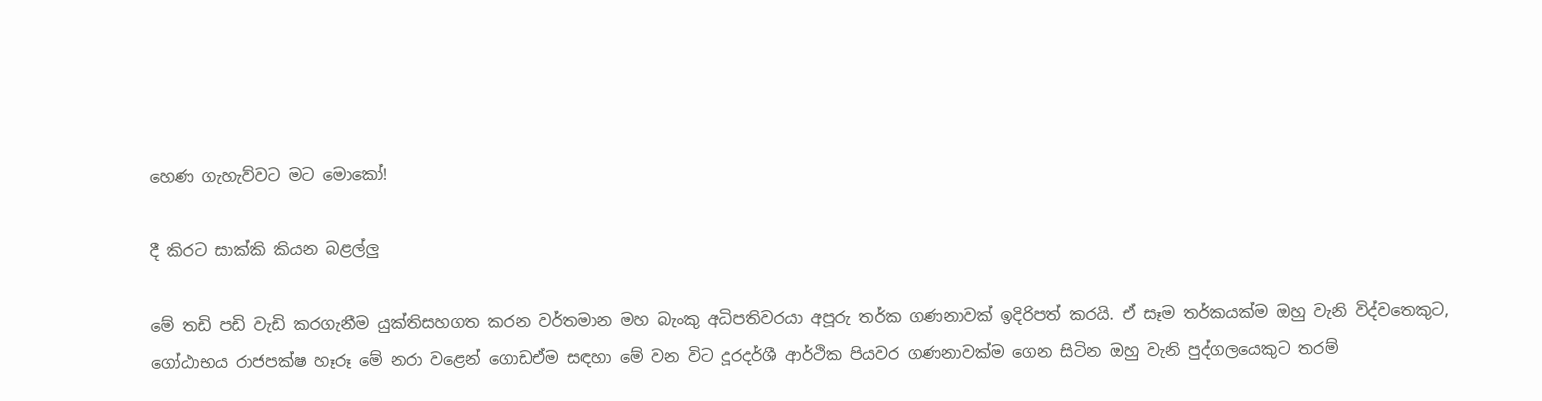හෙණ ගැහැව්වට මට මොකෝ!

දී කිරට සාක්කි කියන බළල්ලු

මේ තඩි පඩි වැඩි කරගැනීම යුක්තිසහගත කරන වර්තමාන මහ බැංකු අධිපතිවරයා අපූරු තර්ක ගණනාවක් ඉදිරිපත් කරයි. ඒ සෑම තර්කයක්ම ඔහු වැනි විද්වතෙකුට, ගෝඨාභය රාජපක්ෂ හෑරූ මේ නරා වළෙන් ගොඩඒම සඳහා මේ වන විට දූරදර්ශී ආර්ථික පියවර ගණනාවක්ම ගෙන සිටින ඔහු වැනි පුද්ගලයෙකුට තරම්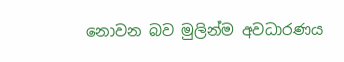නොවන බව මුලින්ම අවධාරණය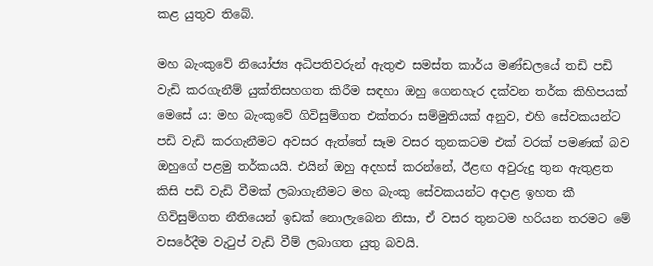කළ යුතුව තිබේ.

මහ බැංකුවේ නියෝජ්‍ය අධිපතිවරුන් ඇතුළු සමස්ත කාර්ය මණ්ඩලයේ තඩි පඩි වැඩි කරගැනීම් යුක්තිසහගත කිරීම සඳහා ඔහු ගෙනහැර දක්වන තර්ක කිහිපයක් මෙසේ ය: මහ බැංකුවේ ගිවිසුම්ගත එක්තරා සම්මුතියක් අනුව, එහි සේවකයන්ට පඩි වැඩි කරගැනීමට අවසර ඇත්තේ සෑම වසර තුනකටම එක් වරක් පමණක් බව ඔහුගේ පළමු තර්කයයි. එයින් ඔහු අදහස් කරන්නේ, ඊළඟ අවුරුදු තුන ඇතුළත කිසි පඩි වැඩි වීමක් ලබාගැනීමට මහ බැංකු සේවකයන්ට අදාළ ඉහත කී ගිවිසුම්ගත නීතියෙන් ඉඩක් නොලැබෙන නිසා, ඒ වසර තුනටම හරියන තරමට මේ වසරේදීම වැටුප් වැඩි වීම් ලබාගත යුතු බවයි.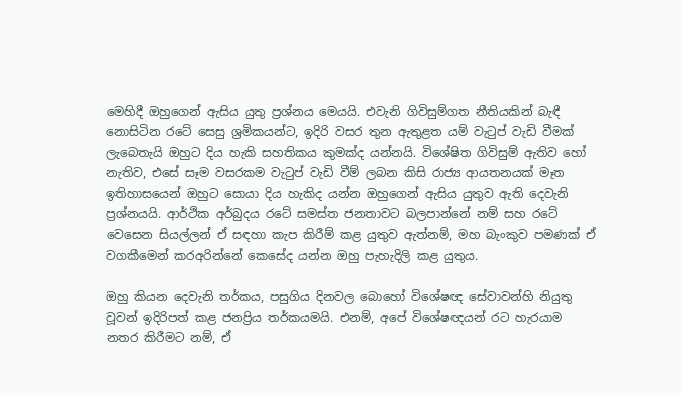මෙහිදී ඔහුගෙන් ඇසිය යුතු ප්‍රශ්නය මෙයයි. එවැනි ගිවිසුම්ගත නීතියකින් බැඳී නොසිටින රටේ සෙසු ශ්‍රමිකයන්ට, ඉදිරි වසර තුන ඇතුළත යම් වැටුප් වැඩි වීමක් ලැබෙතැයි ඔහුට දිය හැකි සහතිකය කුමක්ද යන්නයි. විශේෂිත ගිවිසුම් ඇතිව හෝ නැතිව, එසේ සෑම වසරකම වැටුප් වැඩි වීම් ලබන කිසි රාජ්‍ය ආයතනයක් මෑත ඉතිහාසයෙන් ඔහුට සොයා දිය හැකිද යන්න ඔහුගෙන් ඇසිය යුතුව ඇති දෙවැනි ප්‍රශ්නයයි. ආර්ථික අර්බුදය රටේ සමස්ත ජනතාවට බලපාන්නේ නම් සහ රටේ වෙසෙන සියල්ලන් ඒ සඳහා කැප කිරීම් කළ යුතුව ඇත්නම්, මහ බැංකුව පමණක් ඒ වගකීමෙන් කරඅරින්නේ කෙසේද යන්න ඔහු පැහැදිලි කළ යුතුය.

ඔහු කියන දෙවැනි තර්කය, පසුගිය දිනවල බොහෝ විශේෂඥ සේවාවන්හි නියුතු වූවන් ඉදිරිපත් කළ ජනප්‍රිය තර්කයමයි. එනම්, අපේ විශේෂඥයන් රට හැරයාම නතර කිරීමට නම්, ඒ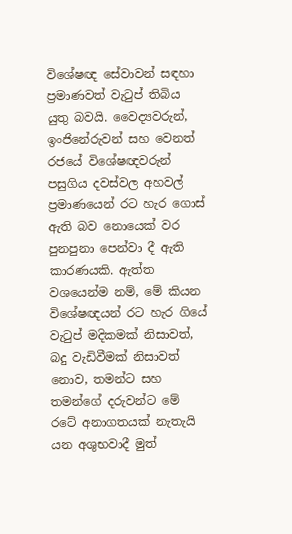විශේෂඥ සේවාවන් සඳහා ප්‍රමාණවත් වැටුප් තිබිය යුතු බවයි. වෛද්‍යවරුන්, ඉංජිනේරුවන් සහ වෙනත් රජයේ විශේෂඥවරුන් පසුගිය දවස්වල අහවල් ප්‍රමාණයෙන් රට හැර ගොස් ඇති බව නොයෙක් වර පුනපුනා පෙන්වා දී ඇති කාරණයකි. ඇත්ත වශයෙන්ම නම්, මේ කියන විශේෂඥයන් රට හැර ගියේ වැටුප් මදිකමක් නිසාවත්, බදු වැඩිවීමක් නිසාවත් නොව, තමන්ට සහ තමන්ගේ දරුවන්ට මේ රටේ අනාගතයක් නැතැයි යන අශුභවාදී මුත්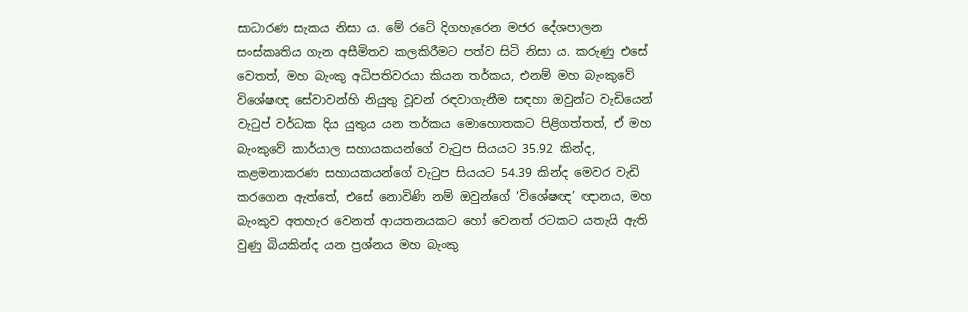සාධාරණ සැකය නිසා ය. මේ රටේ දිගහැරෙන මජර දේශපාලන සංස්කෘතිය ගැන අසීමිතව කලකිරීමට පත්ව සිටි නිසා ය. කරුණු එසේ වෙතත්, මහ බැංකු අධිපතිවරයා කියන තර්කය, එනම් මහ බැංකුවේ විශේෂඥ සේවාවන්හි නියුතු වූවන් රඳවාගැනීම සඳහා ඔවුන්ට වැඩියෙන් වැටුප් වර්ධක දිය යුතුය යන තර්කය මොහොතකට පිළිගත්තත්, ඒ මහ බැංකුවේ කාර්යාල සහායකයන්ගේ වැටුප සියයට 35.92 කින්ද, කළමනාකරණ සහායකයන්ගේ වැටුප සියයට 54.39 කින්ද මෙවර වැඩි කරගෙන ඇත්තේ, එසේ නොවිණි නම් ඔවුන්ගේ ‘විශේෂඥ’ ඥානය, මහ බැංකුව අතහැර වෙනත් ආයතනයකට හෝ වෙනත් රටකට යතැයි ඇති වුණු බියකින්ද යන ප්‍රශ්නය මහ බැංකු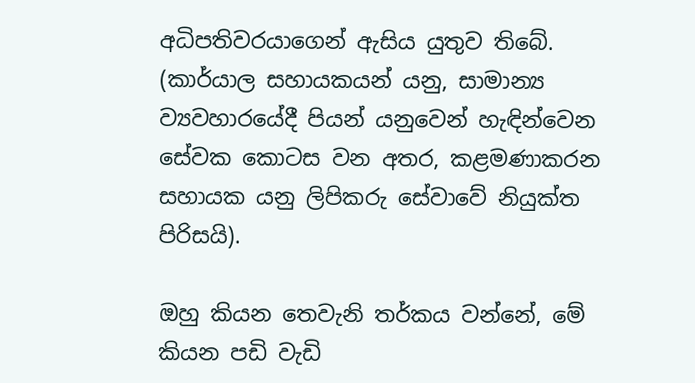අධිපතිවරයාගෙන් ඇසිය යුතුව තිබේ. (කාර්යාල සහායකයන් යනු, සාමාන්‍ය ව්‍යවහාරයේදී පියන් යනුවෙන් හැඳින්වෙන සේවක කොටස වන අතර, කළමණාකරන සහායක යනු ලිපිකරු සේවාවේ නියුක්ත පිරිසයි).

ඔහු කියන තෙවැනි තර්කය වන්නේ, මේ කියන පඩි වැඩි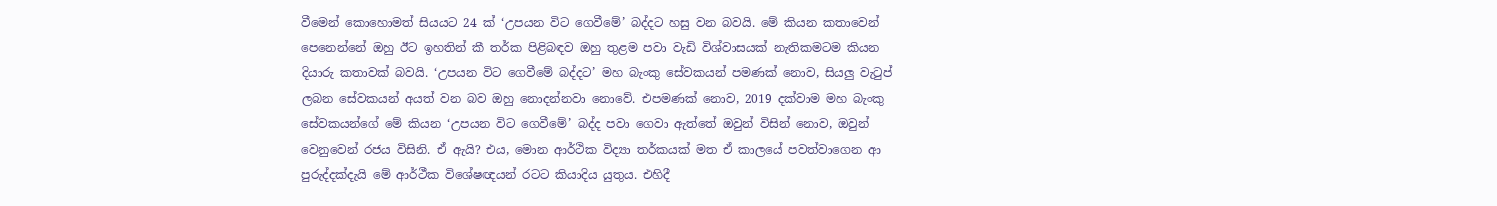වීමෙන් කොහොමත් සියයට 24 ක් ‘උපයන විට ගෙවීමේ’ බද්දට හසු වන බවයි. මේ කියන කතාවෙන් පෙනෙන්නේ ඔහු ඊට ඉහතින් කී තර්ක පිළිබඳව ඔහු තුළම පවා වැඩි විශ්වාසයක් නැතිකමටම කියන දියාරු කතාවක් බවයි. ‘උපයන විට ගෙවීමේ බද්දට’ මහ බැංකු සේවකයන් පමණක් නොව, සියලු වැටුප් ලබන සේවකයන් අයත් වන බව ඔහු නොදන්නවා නොවේ. එපමණක් නොව, 2019 දක්වාම මහ බැංකු සේවකයන්ගේ මේ කියන ‘උපයන විට ගෙවීමේ’ බද්ද පවා ගෙවා ඇත්තේ ඔවුන් විසින් නොව, ඔවුන් වෙනුවෙන් රජය විසිනි. ඒ ඇයි? එය, මොන ආර්ථික විද්‍යා තර්කයක් මත ඒ කාලයේ පවත්වාගෙන ආ පුරුද්දක්දැයි මේ ආර්ථීක විශේෂඥයන් රටට කියාදිය යුතුය. එහිදී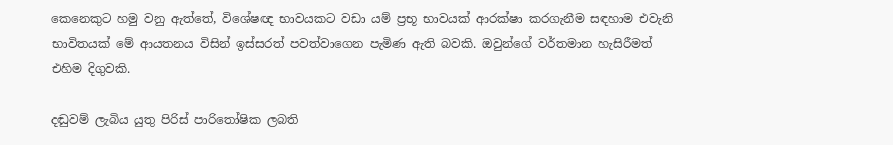කෙනෙකුට හමු වනු ඇත්තේ, විශේෂඥ භාවයකට වඩා යම් ප්‍රභූ භාවයක් ආරක්ෂා කරගැනීම සඳහාම එවැනි භාවිතයක් මේ ආයතනය විසින් ඉස්සරත් පවත්වාගෙන පැමිණ ඇති බවකි. ඔවුන්ගේ වර්තමාන හැසිරීමත් එහිම දිගුවකි.

දඬුවම් ලැබිය යුතු පිරිස් පාරිතෝෂික ලබති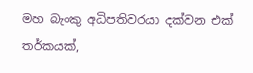මහ බැංකු අධිපතිවරයා දක්වන එක් තර්කයක්,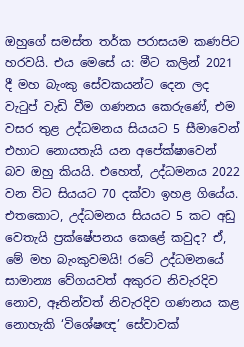ඔහුගේ සමස්ත තර්ක පරාසයම කණපිට හරවයි. එය මෙසේ ය: මීට කලින් 2021 දී මහ බැංකු සේවකයන්ට දෙන ලද වැටුප් වැඩි වීම ගණනය කෙරුණේ, එම වසර තුළ උද්ධමනය සියයට 5 සීමාවෙන් එහාට නොයතැයි යන අපේක්ෂාවෙන් බව ඔහු කියයි. එහෙත්, උද්ධමනය 2022 වන විට සියයට 70 දක්වා ඉහළ ගියේය. එතකොට, උද්ධමනය සියයට 5 කට අඩු වෙතැයි ප්‍රක්ෂේපනය කෙළේ කවුද? ඒ, මේ මහ බැංකුවමයි! රටේ උද්ධමනයේ සාමාන්‍ය වේගයවත් අකුරට නිවැරදිව නොව, ඈතින්වත් නිවැරදිව ගණනය කළ නොහැකි ‘විශේෂඥ’ සේවාවක්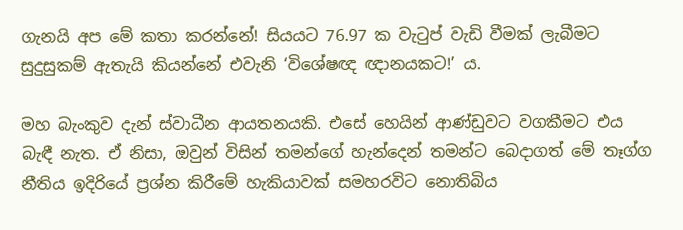ගැනයි අප මේ කතා කරන්නේ! සියයට 76.97 ක වැටුප් වැඩි වීමක් ලැබීමට සුදුසුකම් ඇතැයි කියන්නේ එවැනි ‘විශේෂඥ ඥානයකට!’ ය.

මහ බැංකුව දැන් ස්වාධීන ආයතනයකි. එසේ හෙයින් ආණ්ඩුවට වගකීමට එය බැඳී නැත. ඒ නිසා, ඔවුන් විසින් තමන්ගේ හැන්දෙන් තමන්ට බෙදාගත් මේ තෑග්ග නීතිය ඉදිරියේ ප්‍රශ්න කිරීමේ හැකියාවක් සමහරවිට නොතිබිය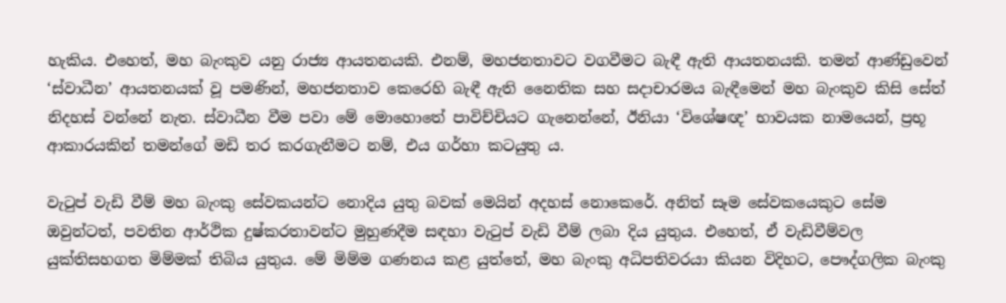හැකිය. එහෙත්, මහ බැංකුව යනු රාජ්‍ය ආයතනයකි. එනම්, මහජනතාවට වගවීමට බැඳී ඇති ආයතනයකි. තමන් ආණ්ඩුවෙන් ‘ස්වාධීන’ ආයතනයක් වූ පමණින්, මහජනතාව කෙරෙහි බැඳී ඇති නෛතික සහ සදාචාරමය බැඳීමෙන් මහ බැංකුව කිසි සේත් නිදහස් වන්නේ නැත. ස්වාධීන වීම පවා මේ මොහොතේ පාවිච්චියට ගැනෙන්නේ, ඊනියා ‘විශේෂඥ’ භාවයක නාමයෙන්, ප්‍රභූ ආකාරයකින් තමන්ගේ මඩි තර කරගැනීමට නම්, එය ගර්හා කටයුතු ය.

වැටුප් වැඩි වීම් මහ බැංකු සේවකයන්ට නොදිය යුතු බවක් මෙයින් අදහස් නොකෙරේ. අනිත් සෑම සේවකයෙකුට සේම ඔවුන්ටත්, පවතින ආර්ථික දුෂ්කරතාවන්ට මුහුණදීම සඳහා වැටුප් වැඩි වීම් ලබා දිය යුතුය. එහෙත්, ඒ වැඩිවීම්වල යුක්තිසහගත මිම්මක් තිබිය යුතුය. මේ මිම්ම ගණනය කළ යුත්තේ, මහ බැංකු අධිපතිවරයා කියන විදිහට, පෞද්ගලික බැංකු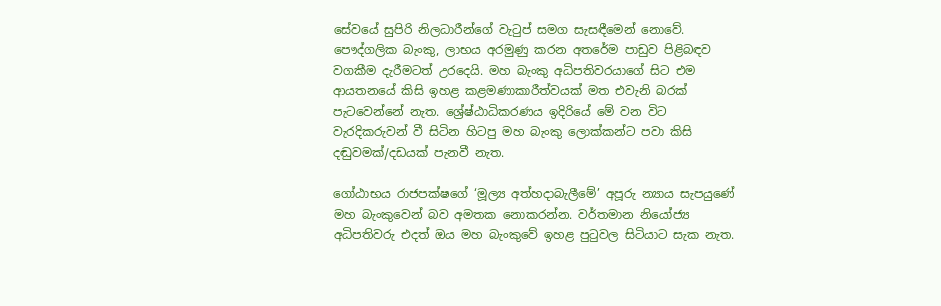සේවයේ සුපිරි නිලධාරීන්ගේ වැටුප් සමග සැසඳීමෙන් නොවේ. පෞද්ගලික බැංකු, ලාභය අරමුණු කරන අතරේම පාඩුව පිළිබඳව වගකීම දැරීමටත් උරදෙයි. මහ බැංකු අධිපතිවරයාගේ සිට එම ආයතනයේ කිසි ඉහළ කළමණාකාරීත්වයක් මත එවැනි බරක් පැටවෙන්නේ නැත. ශ්‍රේෂ්ඨාධිකරණය ඉදිරියේ මේ වන විට වැරදිකරුවන් වී සිටින හිටපු මහ බැංකු ලොක්කන්ට පවා කිසි දඬුවමක්/දඩයක් පැනවී නැත.

ගෝඨාභය රාජපක්ෂගේ ‘මූල්‍ය අත්හදාබැලීමේ’ අපූරු න්‍යාය සැපයුණේ මහ බැංකුවෙන් බව අමතක නොකරන්න. වර්තමාන නියෝජ්‍ය අධිපතිවරු එදත් ඔය මහ බැංකුවේ ඉහළ පුටුවල සිටියාට සැක නැත.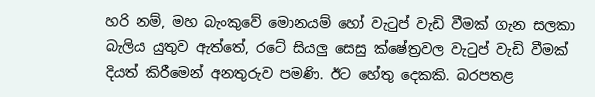හරි නම්, මහ බැංකුවේ මොනයම් හෝ වැටුප් වැඩි වීමක් ගැන සලකා බැලිය යුතුව ඇත්තේ, රටේ සියලු සෙසු ක්ෂේත්‍රවල වැටුප් වැඩි වීමක් දියත් කිරීමෙන් අනතුරුව පමණි. ඊට හේතු දෙකකි. බරපතළ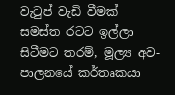වැටුප් වැඩි වීමක් සමස්ත රටට ඉල්ලා සිටීමට තරම්, මූල්‍ය අව-පාලනයේ කර්තෘකයා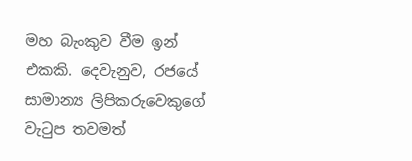මහ බැංකුව වීම ඉන් එකකි. දෙවැනුව, රජයේ සාමාන්‍ය ලිපිකරුවෙකුගේ වැටුප තවමත්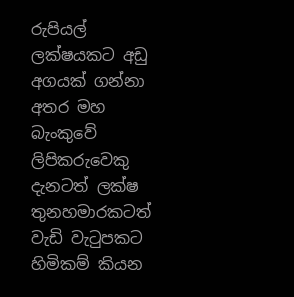රුපියල් ලක්ෂයකට අඩු අගයක් ගන්නා අතර මහ බැංකුවේ ලිපිකරුවෙකු දැනටත් ලක්ෂ තුනහමාරකටත් වැඩි වැටුපකට හිමිකම් කියන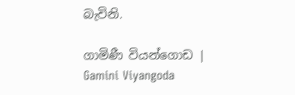බැවිනි.

ගාමිණී වියන්ගොඩ | Gamini Viyangoda